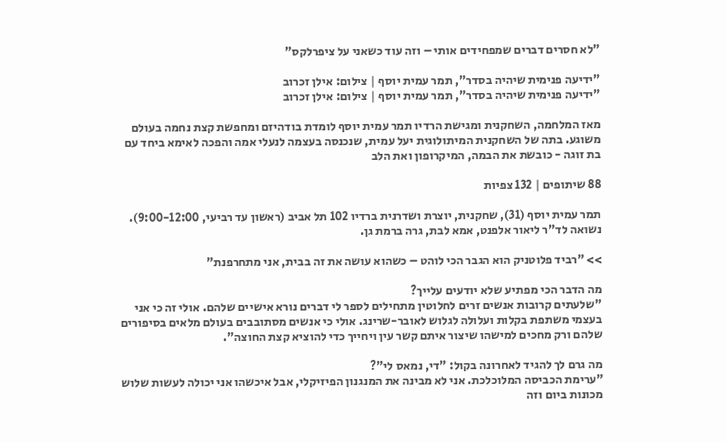"לא חסרים דברים שמפחידים אותי – וזה עוד כשאני על ציפרלקס"

"ידיעה פנימית שיהיה בסדר", תמר עמית יוסף | צילום: אילן זכרוב
"ידיעה פנימית שיהיה בסדר", תמר עמית יוסף | צילום: אילן זכרוב

מאז המלחמה, השחקנית ומגישת הרדיו תמר עמית יוסף לומדת בודהיזם ומחפשת קצת נחמה בעולם משוגע. בתה של השחקנית המיתולוגית יעל עמית, שנכנסה בעצמה לנעלי אמה והפכה לאימא ביחד עם בת זוגה - כובשת את הבמה, המיקרופון ואת הלב

88 שיתופים | 132 צפיות

תמר עמית יוסף (31), שחקנית, יוצרת ושדרנית ברדיו 102 תל אביב (ראשון עד רביעי, 9:00-12:00). נשואה לד"ר ליאור אלפנט, אמא לבת, גרה ברמת גן.

>> "רביד פלוטניק הוא הגבר הכי לוהט – כשהוא עושה את זה בבית, אני מתחרפנת"

מה הדבר הכי מפתיע שלא יודעים עלייך?
"שלעתים קרובות אנשים זרים לחלוטין מתחילים לספר לי דברים נורא אישיים שלהם. אולי זה כי אני בעצמי משתפת בקלות ועלולה לגלוש לאובר-שרינג. אולי כי אנשים מסתובבים בעולם מלאים בסיפורים שלהם ורק מחכים למישהו שיצור איתם קשר עין ויחייך כדי להוציא קצת החוצה".

מה גרם לך להגיד לאחרונה בקול: "די, נמאס לי"?
"ערימת הכביסה המלוכלכת. אני לא מבינה את המנגנון הפיזיקלי, אבל איכשהו אני יכולה לעשות שלוש מכונות ביום וזה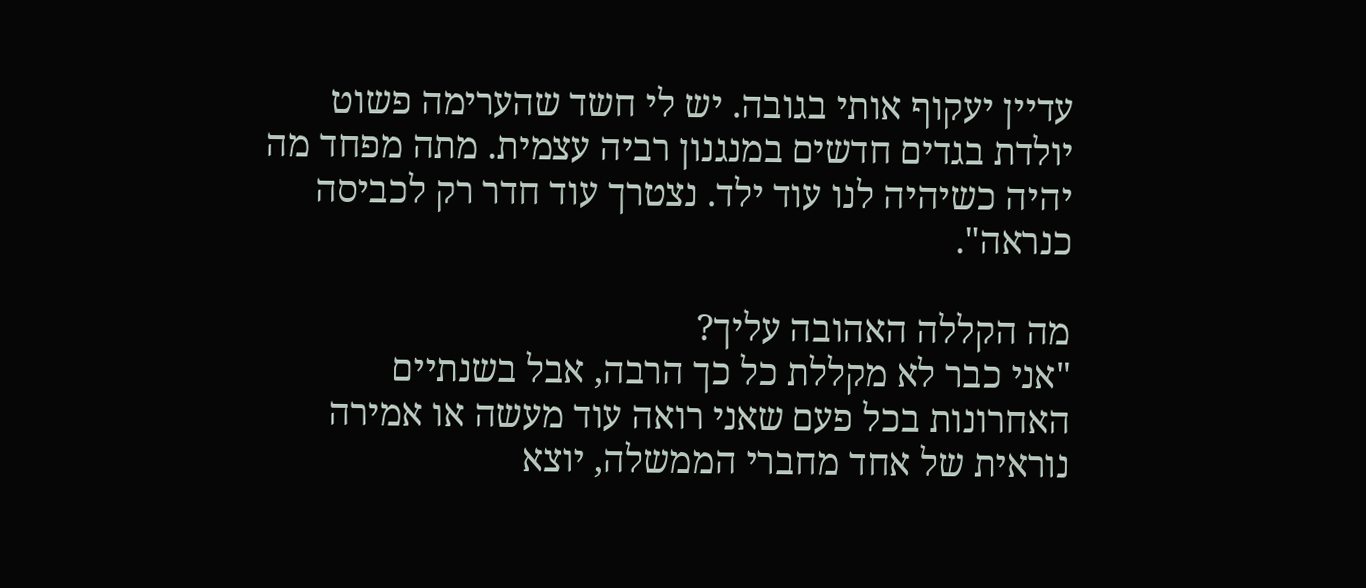עדיין יעקוף אותי בגובה. יש לי חשד שהערימה פשוט יולדת בגדים חדשים במנגנון רביה עצמית. מתה מפחד מה יהיה כשיהיה לנו עוד ילד. נצטרך עוד חדר רק לכביסה כנראה".

מה הקללה האהובה עליך?
"אני כבר לא מקללת כל כך הרבה, אבל בשנתיים האחרונות בכל פעם שאני רואה עוד מעשה או אמירה נוראית של אחד מחברי הממשלה, יוצא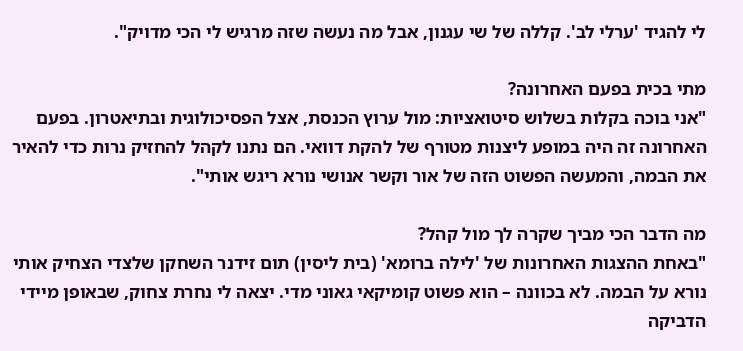לי להגיד 'ערלי לב'. קללה של שי עגנון, אבל מה נעשה שזה מרגיש לי הכי מדויק".

מתי בכית בפעם האחרונה?
"אני בוכה בקלות בשלוש סיטואציות: מול ערוץ הכנסת, אצל הפסיכולוגית ובתיאטרון. בפעם האחרונה זה היה במופע ליצנות מטורף של להקת דוואי. הם נתנו לקהל להחזיק נרות כדי להאיר את הבמה, והמעשה הפשוט הזה של אור וקשר אנושי נורא ריגש אותי".

מה הדבר הכי מביך שקרה לך מול קהל?
"באחת ההצגות האחרונות של 'לילה ברומא' (בית ליסין) תום זידנר השחקן שלצדי הצחיק אותי נורא על הבמה. לא בכוונה – הוא פשוט קומיקאי גאוני מדי. יצאה לי נחרת צחוק, שבאופן מיידי הדביקה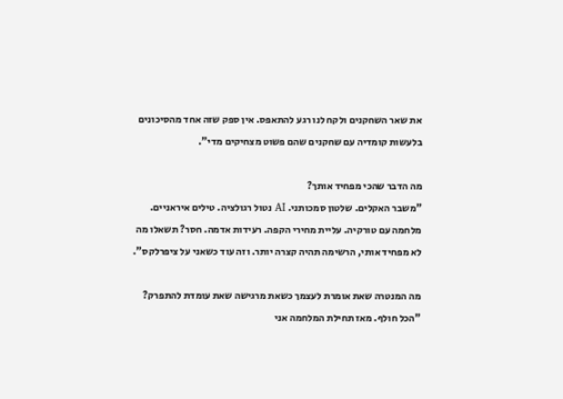את שאר השחקנים ולקח לנו רגע להתאפס. אין ספק שזה אחד מהסיכונים בלעשות קומדיה עם שחקנים שהם פשוט מצחיקים מדי".

מה הדבר שהכי מפחיד אותך?
"משבר האקלים. שלטון סמכותני. AI נטול רגולציה. טילים איראניים. מלחמה עם טורקיה. עליית מחירי הקפה. רעידות אדמה. חסר? תשאלו מה לא מפחיד אותי, הרשימה תהיה קצרה יותר. וזה עוד כשאני על ציפרלקס".

מה המנטרה שאת אומרת לעצמך כשאת מרגישה שאת עומדת להתפרק?
"הכל חולף. מאז תחילת המלחמה אני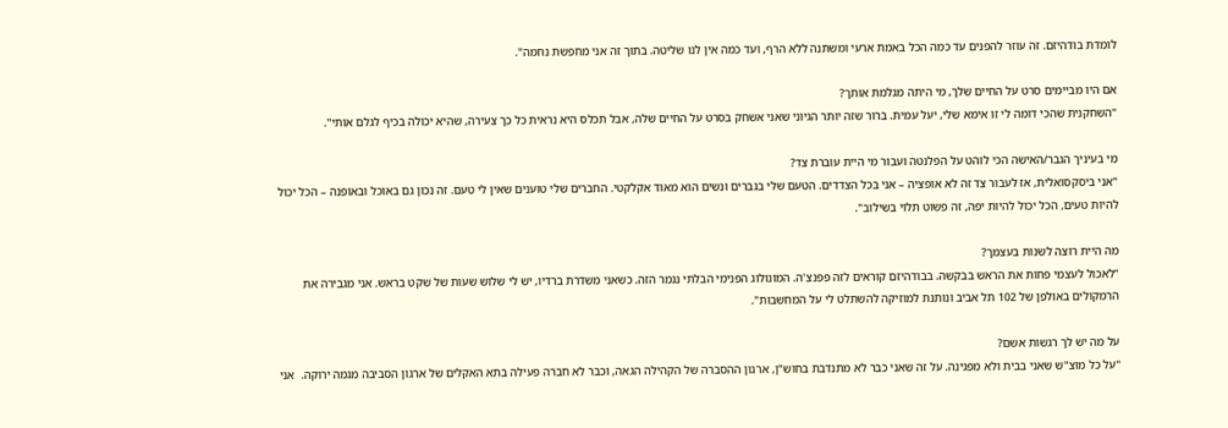לומדת בודהיזם. זה עוזר להפנים עד כמה הכל באמת ארעי ומשתנה ללא הרף, ועד כמה אין לנו שליטה. בתוך זה אני מחפשת נחמה".

אם היו מביימים סרט על החיים שלך, מי היתה מגלמת אותך?
"השחקנית שהכי דומה לי זו אימא שלי, יעל עמית. ברור שזה יותר הגיוני שאני אשחק בסרט על החיים שלה, אבל תכלס היא נראית כל כך צעירה, שהיא יכולה בכיף לגלם אותי".

מי בעיניך הגבר/האישה הכי לוהט על הפלנטה ועבור מי היית עוברת צד?
"אני ביסקסואלית, אז לעבור צד זה לא אופציה – אני בכל הצדדים. הטעם שלי בגברים ונשים הוא מאוד אקלקטי. החברים שלי טוענים שאין לי טעם. זה נכון גם באוכל ובאופנה – הכל יכול להיות טעים, הכל יכול להיות יפה, זה פשוט תלוי בשילוב".

מה היית רוצה לשנות בעצמך?
"לאכול לעצמי פחות את הראש בבקשה. בבודהיזם קוראים לזה פפנצ'ה. המונולוג הפנימי הבלתי נגמר הזה. כשאני משדרת ברדיו, יש לי שלוש שעות של שקט בראש. אני מגבירה את הרמקולים באולפן של 102 תל אביב ונותנת למוזיקה להשתלט לי על המחשבות".

על מה יש לך רגשות אשם?
"על כל מוצ"ש שאני בבית ולא מפגינה. על זה שאני כבר לא מתנדבת בחוש"ן, ארגון ההסברה של הקהילה הגאה, וכבר לא חברה פעילה בתא האקלים של ארגון הסביבה מגמה ירוקה.  אני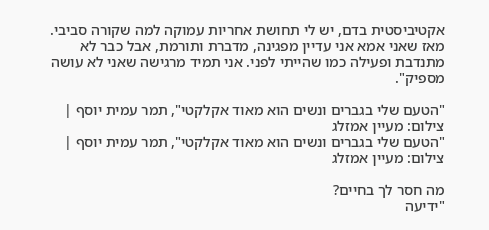אקטיביסטית בדם, יש לי תחושת אחריות עמוקה למה שקורה סביבי. מאז שאני אמא אני עדיין מפגינה, מדברת ותורמת, אבל כבר לא מתנדבת ופעילה כמו שהייתי לפני. אני תמיד מרגישה שאני לא עושה מספיק".

"הטעם שלי בגברים ונשים הוא מאוד אקלקטי", תמר עמית יוסף | צילום: מעיין אמזלג
"הטעם שלי בגברים ונשים הוא מאוד אקלקטי", תמר עמית יוסף | צילום: מעיין אמזלג

מה חסר לך בחיים?
"ידיעה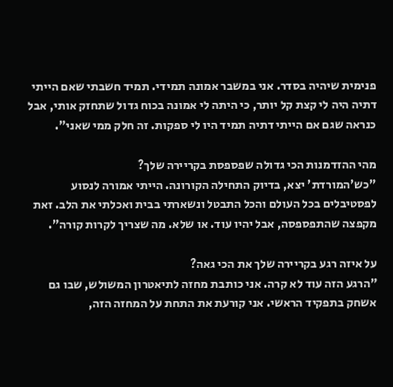פנימית שיהיה בסדר. אני במשבר אמונה תמידי. תמיד חשבתי שאם הייתי דתיה היה לי קצת קל יותר, כי היתה לי אמונה בכוח גדול שתחזק אותי, אבל כנראה שגם אם הייתי דתיה תמיד היו לי ספקות. זה חלק ממי שאני".

מהי ההזדמנות הכי גדולה שפספסת בקריירה שלך?
"כש'המורדת' יצא, בדיוק התחילה הקורונה. הייתי אמורה לנסוע לפסטיבלים בכל העולם והכל התבטל ונשארתי בבית ואכלתי את הלב. זאת מקפצה שהתפספסה, אבל יהיו עוד. או שלא. מה שצריך לקרות קורה".

על איזה רגע בקריירה שלך את הכי גאה?
"הרגע הזה עוד לא קרה. אני כותבת מחזה לתיאטרון המשולש, שבו גם אשחק בתפקיד הראשי. אני קורעת את התחת על המחזה הזה,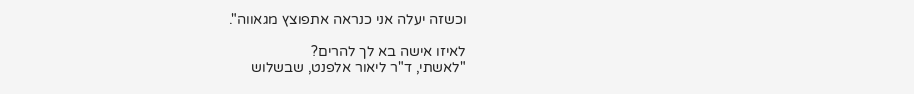וכשזה יעלה אני כנראה אתפוצץ מגאווה".

לאיזו אישה בא לך להרים?
"לאשתי, ד"ר ליאור אלפנט, שבשלוש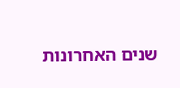שנים האחרונות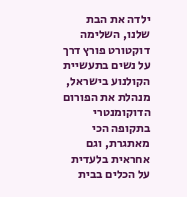ילדה את הבת שלנו, השלימה דוקטורט פורץ דרך על נשים בתעשיית הקולנוע בישראל, מנהלת את הפורום הדוקומנטרי בתקופה הכי מאתגרת, וגם אחראית בלעדית על הכלים בבית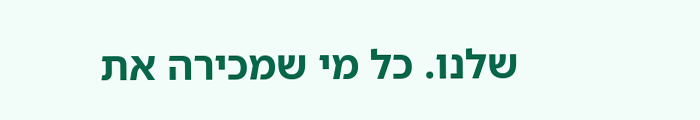שלנו. כל מי שמכירה את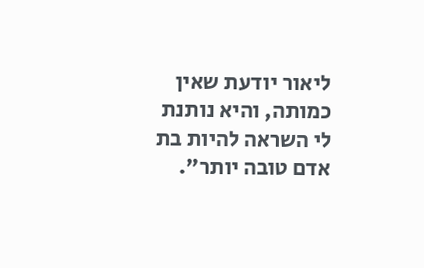ליאור יודעת שאין כמותה, והיא נותנת לי השראה להיות בת אדם טובה יותר".